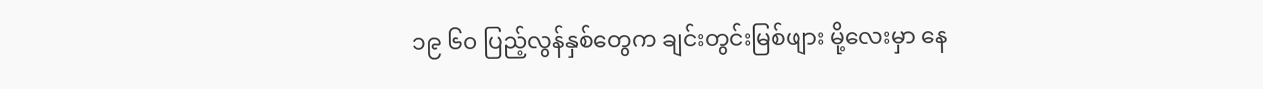၁၉ ၆၀ ပြည့်လွန်နှစ်တွေက ချင်းတွင်းမြစ်ဖျား မို့လေးမှာ နေ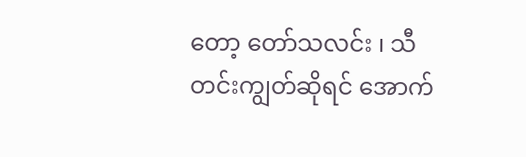တော့ တော်သလင်း ၊ သီတင်းကျွတ်ဆိုရင် အောက်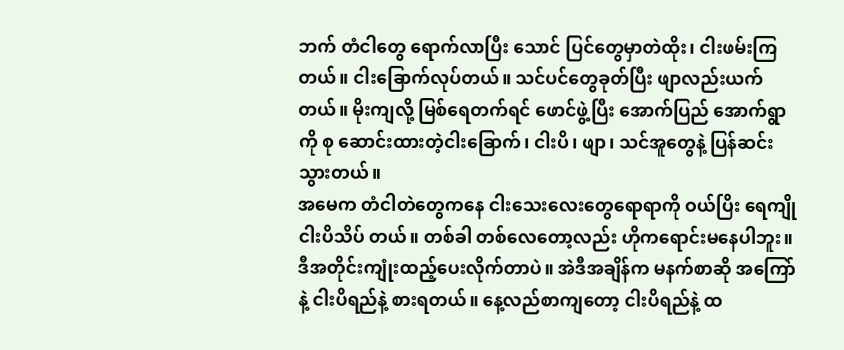ဘက် တံငါတွေ ရောက်လာပြီး သောင် ပြင်တွေမှာတဲထိုး၊ ငါးဖမ်းကြတယ်။ ငါးခြောက်လုပ်တယ်။ သင်ပင်တွေခုတ်ပြီး ဖျာလည်းယက်တယ်။ မိုးကျလို့ မြစ်ရေတက်ရင် ဖောင်ဖွဲ့ပြီး အောက်ပြည် အောက်ရွာကို စု ဆောင်းထားတဲ့ငါးခြောက်၊ ငါးပိ၊ ဖျာ၊ သင်အူတွေနဲ့ ပြန်ဆင်းသွားတယ်။
အမေက တံငါတဲတွေကနေ ငါးသေးလေးတွေရောရာကို ဝယ်ပြိး ရေကျိုငါးပိသိပ် တယ်။ တစ်ခါ တစ်လေတော့လည်း ဟိုကရောင်းမနေပါဘူး။ ဒီအတိုင်းကျုံးထည့်ပေးလိုက်တာပဲ။ အဲဒီအချိန်က မနက်စာဆို အကြော်နဲ့ ငါးပိရည်နဲ့ စားရတယ်။ နေ့လည်စာကျတော့ ငါးပိရည်နဲ့ ထ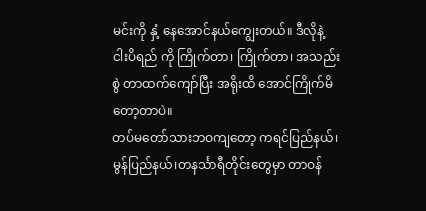မင်းကို နှံ့ နေအောင်နယ်ကျွေးတယ်။ ဒီလိုနဲ့ ငါးပိရည် ကို ကြိုက်တာ၊ ကြိုက်တာ၊ အသည်းစွဲ တာထက်ကျော်ပြီး အရိုးထိ အောင်ကြိုက်မိတော့တာပဲ။
တပ်မတော်သားဘဝကျတော့ ကရင်ပြည်နယ်၊ မွန်ပြည်နယ်၊တနင်္သာရီတိုင်းတွေမှာ တာဝန်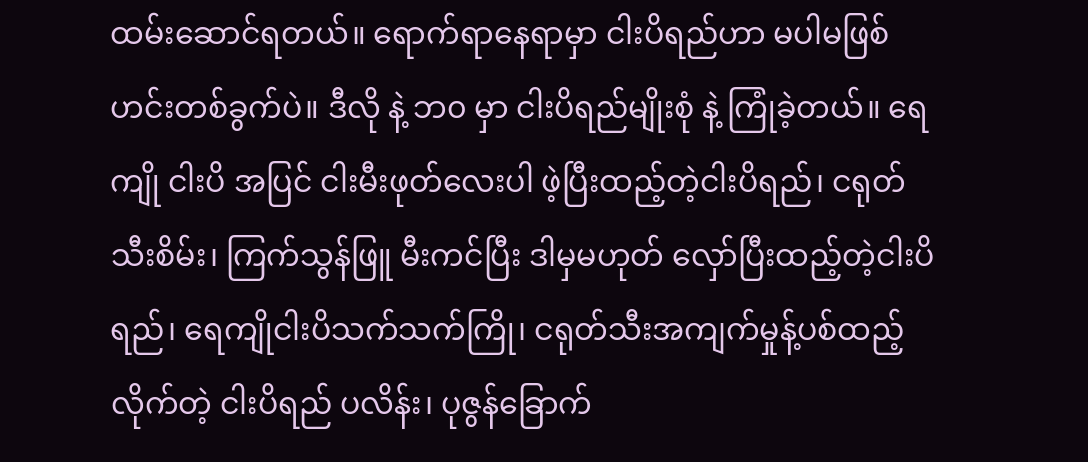ထမ်းဆောင်ရတယ်။ ရောက်ရာနေရာမှာ ငါးပိရည်ဟာ မပါမဖြစ် ဟင်းတစ်ခွက်ပဲ။ ဒီလို နဲ့ ဘ၀ မှာ ငါးပိရည်မျိုးစုံ နဲ့ ကြုံခဲ့တယ်။ ရေကျို ငါးပိ အပြင် ငါးမီးဖုတ်လေးပါ ဖဲ့ပြီးထည့်တဲ့ငါးပိရည်၊ ငရုတ် သီးစိမ်း၊ ကြက်သွန်ဖြူ မီးကင်ပြီး ဒါမှမဟုတ် လှော်ပြီးထည့်တဲ့ငါးပိရည်၊ ရေကျိုငါးပိသက်သက်ကြို၊ ငရုတ်သီးအကျက်မှုန့်ပစ်ထည့်လိုက်တဲ့ ငါးပိရည် ပလိန်း၊ ပုဇွန်ခြောက်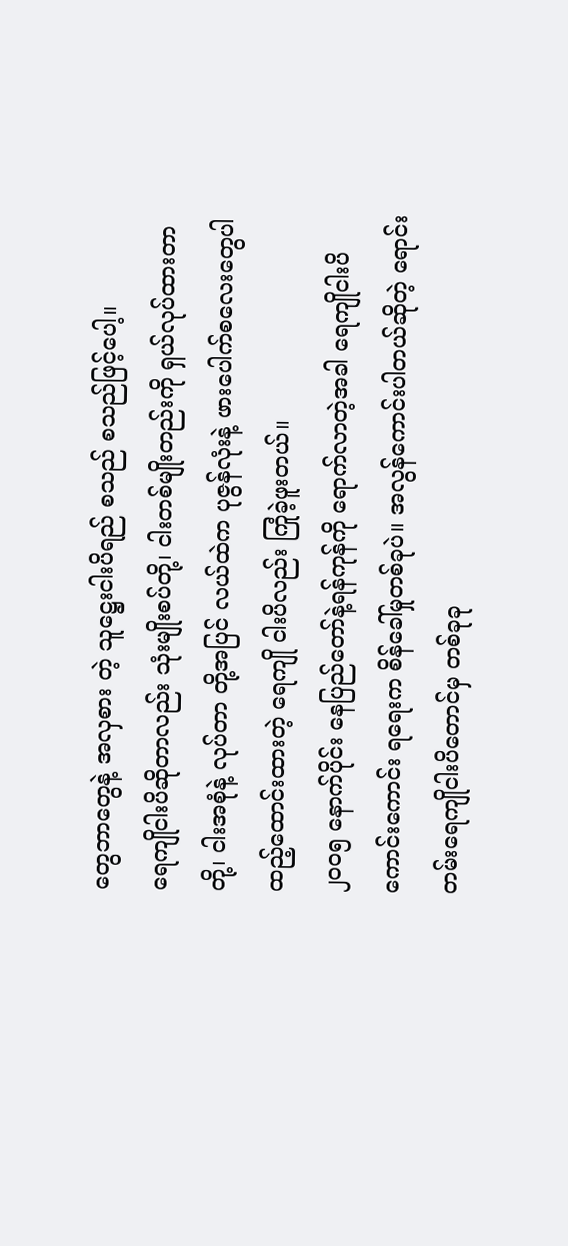တွေဘာတွေနဲ့ အလှစား တဲ့ သူဋ္ဌေးငါးပိရည် စသည် စသည်ဖြင့်ပေါ့။
ရေကျိုငါးပိဆိုတာလည်း သုံးမျိုးစပ်တို့၊ ငါးတစ်မျိုးတည်းကို ရှယ်လုပ်ထားတာတို့၊ ငါးအစုံနဲ့ လုပ်တာ တို့အပြင် လယ်ထဲက ပုဇွန်လုံးနဲ့ ဖားပေါက်စလေးတွေပါ ထည့်ထောင်းထားတဲ့ ရေကျို ငါးပိလည်း ကြုံခဲ့ဖူးတယ်။
၂၀၀၅ နောက်ပိုင်း နေပြည်တော်နဲ့ရန်ကုန်ကို ရောက်လာတဲ့အခါ ရေကျိုငါးပိ ကောင်းကောင်း ရရေးက စိန်ခေါ်မှုတစ်ခုပဲ။ အလွန်ကောင်းပါတယ်ဆိုတဲ့ ရောင်းတမ်းရေကျိုငါးပိတောင်မှ တစ်ခုခု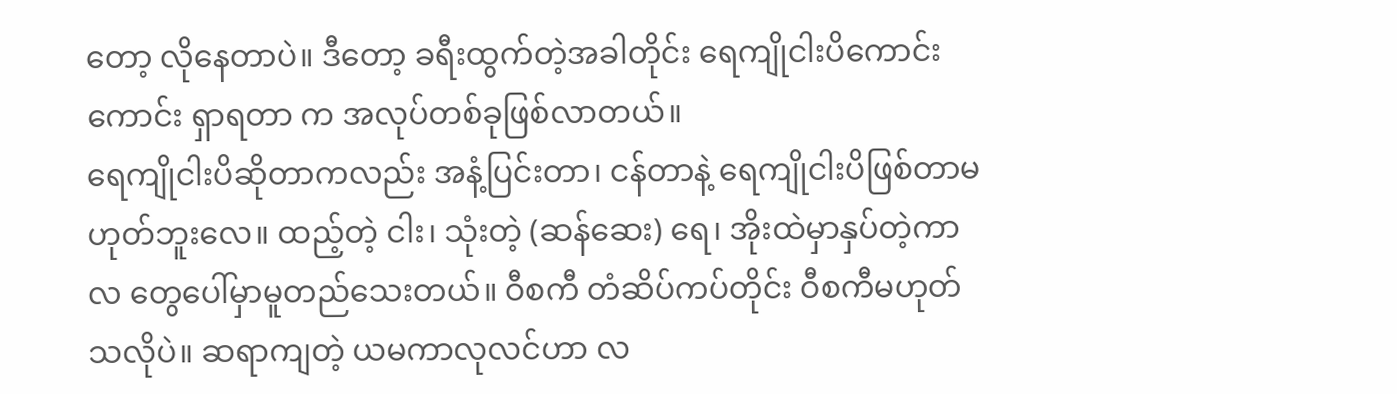တော့ လိုနေတာပဲ။ ဒီတော့ ခရီးထွက်တဲ့အခါတိုင်း ရေကျိုငါးပိကောင်းကောင်း ရှာရတာ က အလုပ်တစ်ခုဖြစ်လာတယ်။
ရေကျိုငါးပိဆိုတာကလည်း အနံ့ပြင်းတာ၊ ငန်တာနဲ့ ရေကျိုငါးပိဖြစ်တာမဟုတ်ဘူးလေ။ ထည့်တဲ့ ငါး၊ သုံးတဲ့ (ဆန်ဆေး) ရေ၊ အိုးထဲမှာနှပ်တဲ့ကာလ တွေပေါ်မှာမူတည်သေးတယ်။ ဝီစကီ တံဆိပ်ကပ်တိုင်း ဝီစကီမဟုတ်သလိုပဲ။ ဆရာကျတဲ့ ယမကာလုလင်ဟာ လ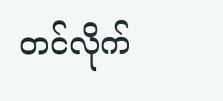တင်လိုက်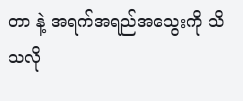တာ နဲ့ အရက်အရည်အသွေးကို သိသလို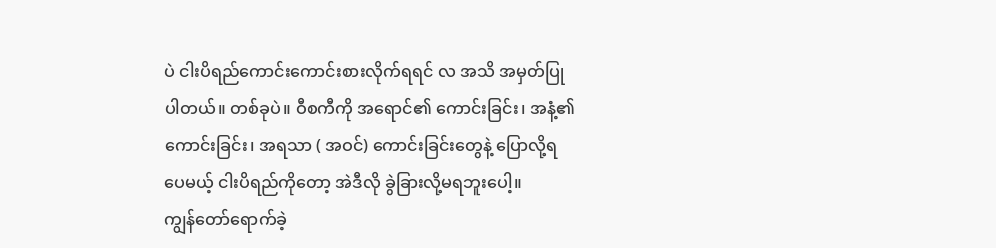ပဲ ငါးပိရည်ကောင်းကောင်းစားလိုက်ရရင် လ အသိ အမှတ်ပြုပါတယ်။ တစ်ခုပဲ။ ဝီစကီကို အရောင်၏ ကောင်းခြင်း၊ အနံ့၏ ကောင်းခြင်း၊ အရသာ ( အဝင်) ကောင်းခြင်းတွေနဲ့ ပြောလို့ရပေမယ့် ငါးပိရည်ကိုတော့ အဲဒီလို ခွဲခြားလို့မရဘူးပေါ့။
ကျွန်တော်ရောက်ခဲ့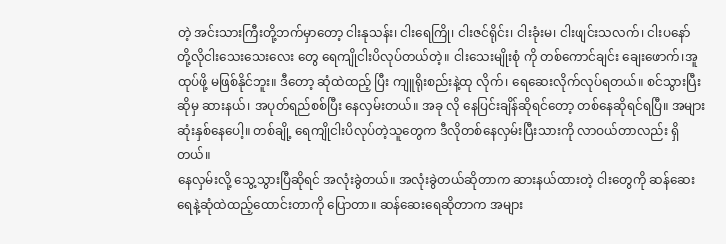တဲ့ အင်းသားကြီးတို့ဘက်မှာတော့ ငါးနုသန်း၊ ငါးရေကြို၊ ငါးဇင်ရိုင်း၊ ငါးခုံးမ၊ ငါးဖျင်းသလက်၊ ငါးပနော် တို့လိုငါးသေးသေးလေး တွေ ရေကျိုငါးပိလုပ်တယ်တဲ့။ ငါးသေးမျိုးစုံ ကို တစ်ကောင်ချင်း ချေးဖောက်၊အူထုပ်ဖို့ မဖြစ်နိုင်ဘူး။ ဒီတော့ ဆုံထဲထည့် ပြီး ကျူရိုးစည်းနဲ့ထု လိုက်၊ ရေဆေးလိုက်လုပ်ရတယ်။ စင်သွားပြီးဆိုမှ ဆားနယ်၊ အပုတ်ရည်စစ်ပြီး နေလှမ်းတယ်။ အခု လို နေပြင်းချိန်ဆိုရင်တော့ တစ်နေဆိုရင်ရပြီ။ အများဆုံးနှစ်နေပေါ့။ တစ်ချို့ ရေကျိုငါးပိလုပ်တဲ့သူတွေက ဒီလိုတစ်နေလှမ်းပြီးသားကို လာဝယ်တာလည်း ရှိ တယ်။
နေလှမ်းလို့ သွေ့သွားပြီဆိုရင် အလုံးခွဲတယ်။ အလုံးခွဲတယ်ဆိုတာက ဆားနယ်ထားတဲ့ ငါးတွေကို ဆန်ဆေးရေနဲ့ဆုံထဲထည့်ထောင်းတာကို ပြောတာ။ ဆန်ဆေးရေဆိုတာက အများ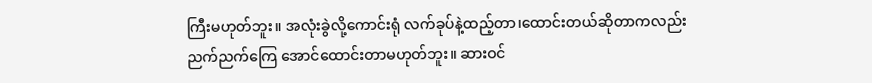ကြီးမဟုတ်ဘူး။ အလုံးခွဲလို့ကောင်းရုံ လက်ခုပ်နဲ့ထည့်တာ၊ထောင်းတယ်ဆိုတာကလည်း ညက်ညက်ကြေ အောင်ထောင်းတာမဟုတ်ဘူး။ ဆားဝင်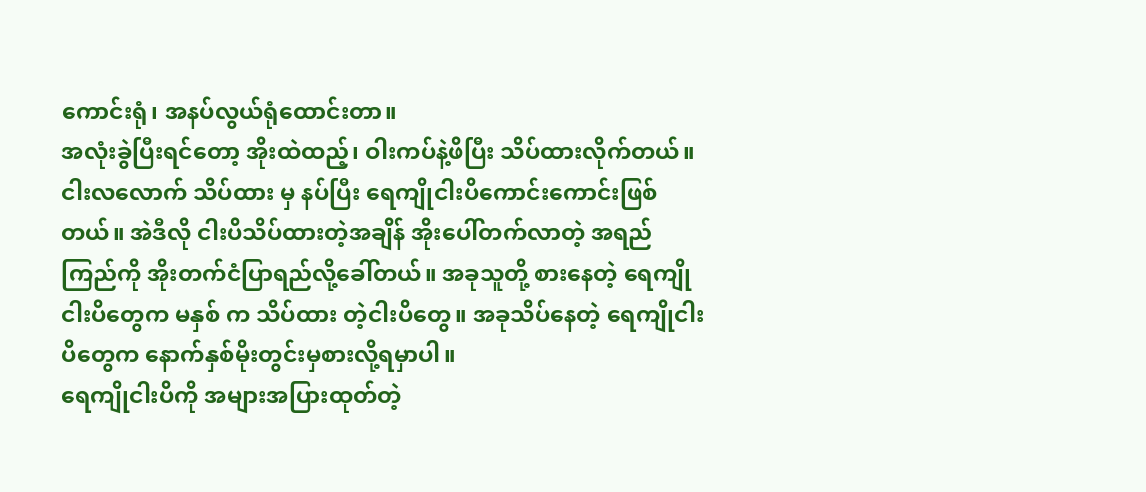ကောင်းရုံ၊ အနပ်လွယ်ရုံထောင်းတာ။
အလုံးခွဲပြီးရင်တော့ အိုးထဲထည့်၊ ဝါးကပ်နဲ့ဖိပြီး သိပ်ထားလိုက်တယ်။ ငါးလလောက် သိပ်ထား မှ နပ်ပြီး ရေကျိုငါးပိကောင်းကောင်းဖြစ်တယ်။ အဲဒီလို ငါးပိသိပ်ထားတဲ့အချိန် အိုးပေါ်တက်လာတဲ့ အရည် ကြည်ကို အိုးတက်ငံပြာရည်လို့ခေါ်တယ်။ အခုသူတို့ စားနေတဲ့ ရေကျိုငါးပိတွေက မနှစ် က သိပ်ထား တဲ့ငါးပိတွေ။ အခုသိပ်နေတဲ့ ရေကျိုငါးပိတွေက နောက်နှစ်မိုးတွင်းမှစားလို့ရမှာပါ။
ရေကျိုငါးပိကို အများအပြားထုတ်တဲ့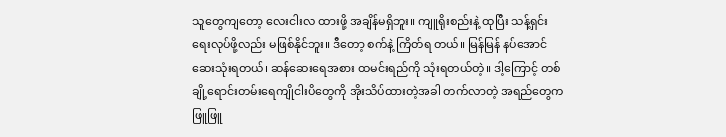သူတွေကျတော့ လေးငါးလ ထားဖို့ အချိန်မရှိဘူး။ ကျူရိုးစည်းနဲ့ ထုပြီး သန့်ရှင်းရေးလုပ်ဖို့လည်း မဖြစ်နိုင်ဘူး။ ဒီတော့ စက်နဲ့ ကြိတ်ရ တယ်။ မြန်မြန် နပ်အောင် ဆေးသုံးရတယ်၊ ဆန်ဆေးရေအစား ထမင်းရည်ကို သုံးရတယ်တဲ့။ ဒါ့ကြောင့် တစ်ချို့ရောင်းတမ်းရေကျိုငါးပိတွေကို အိုးသိပ်ထားတဲ့အခါ တက်လာတဲ့ အရည်တွေက ဖြူဖြူ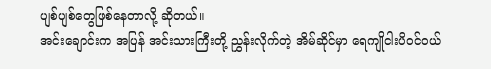ပျစ်ပျစ်တွေဖြစ်နေတာလို့ ဆိုတယ်။
အင်းချောင်းက အပြန် အင်းသားကြီးတို့ ညွှန်းလိုက်တဲ့ အိမ်ဆိုင်မှာ ရေကျိုငါးပိဝင်ဝယ်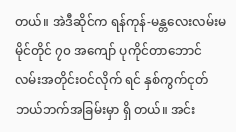တယ်။ အဲဒီဆိုင်က ရန်ကုန်-မန္တလေးလမ်းမ မိုင်တိုင် ၇၀ အကျော် ပုကိုင်တာဘောင်လမ်းအတိုင်းဝင်လိုက် ရင် နှစ်ကွက်ငုတ် ဘယ်ဘက်အခြမ်းမှာ ရှိ တယ်။ အင်း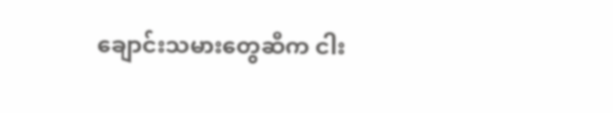ချောင်းသမားတွေဆီက ငါး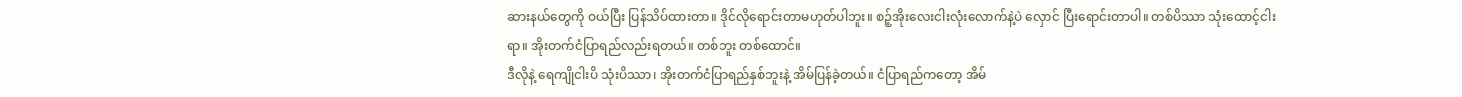ဆားနယ်တွေကို ဝယ်ပြီး ပြန်သိပ်ထားတာ။ ဒိုင်လိုရောင်းတာမဟုတ်ပါဘူး။ စဉ့်အိုးလေးငါးလုံးလောက်နဲ့ပဲ လှောင် ပြီးရောင်းတာပါ။ တစ်ပိဿာ သုံးထောင့်ငါးရာ။ အိုးတက်ငံပြာရည်လည်းရတယ်။ တစ်ဘူး တစ်ထောင်။
ဒီလိုနဲ့ ရေကျိုငါးပိ သုံးပိဿာ၊ အိုးတက်ငံပြာရည်နှစ်ဘူးနဲ့ အိမ်ပြန်ခဲ့တယ်။ ငံပြာရည်ကတော့ အိမ်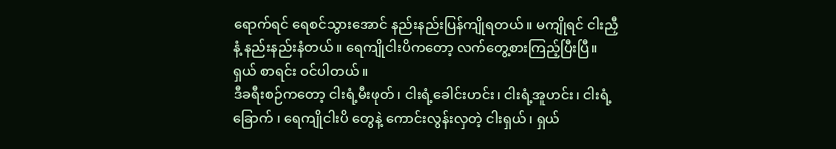ရောက်ရင် ရေစင်သွားအောင် နည်းနည်းပြန်ကျိုရတယ်။ မကျိုရင် ငါးညှီနံ့ နည်းနည်းနံတယ်။ ရေကျိုငါးပိကတော့ လက်တွေ့စားကြည့်ပြီးပြီ။ ရှယ် စာရင်း ဝင်ပါတယ်။
ဒီခရီးစဉ်ကတော့ ငါးရံ့မီးဖုတ်၊ ငါးရံ့ခေါင်းဟင်း၊ ငါးရံ့အူဟင်း၊ ငါးရံ့ခြောက် ၊ ရေကျိုငါးပိ တွေနဲ့ ကောင်းလွန်းလှတဲ့ ငါးရှယ်၊ ရှယ်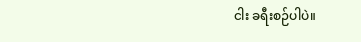ငါး ခရီးစဉ်ပါပဲ။